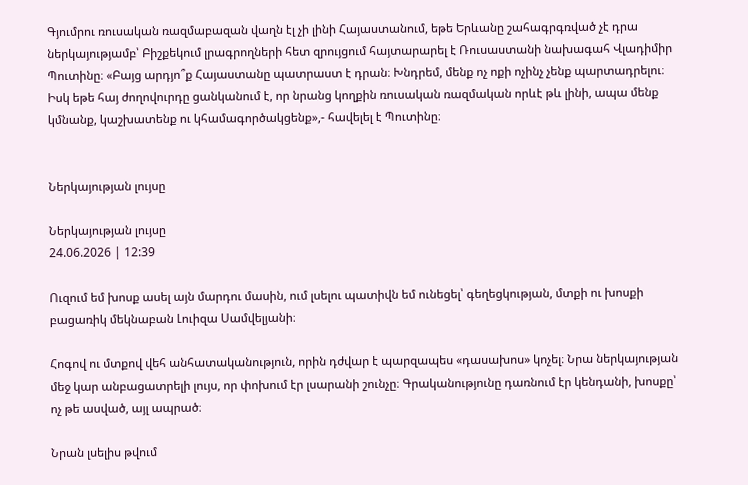Գյումրու ռուսական ռազմաբազան վաղն էլ չի լինի Հայաստանում, եթե Երևանը շահագրգռված չէ դրա ներկայությամբ՝ Բիշքեկում լրագրողների հետ զրույցում հայտարարել է Ռուսաստանի նախագահ Վլադիմիր Պուտինը։ «Բայց արդյո՞ք Հայաստանը պատրաստ է դրան։ Խնդրեմ, մենք ոչ ոքի ոչինչ չենք պարտադրելու։ Իսկ եթե հայ ժողովուրդը ցանկանում է, որ նրանց կողքին ռուսական ռազմական որևէ թև լինի, ապա մենք կմնանք, կաշխատենք ու կհամագործակցենք»,- հավելել է Պուտինը։


Ներկայության լույսը

Ներկայության լույսը
24.06.2026 | 12:39

Ուզում եմ խոսք ասել այն մարդու մասին, ում լսելու պատիվն եմ ունեցել՝ գեղեցկության, մտքի ու խոսքի բացառիկ մեկնաբան Լուիզա Սամվելյանի։

Հոգով ու մտքով վեհ անհատականություն, որին դժվար է պարզապես «դասախոս» կոչել։ Նրա ներկայության մեջ կար անբացատրելի լույս, որ փոխում էր լսարանի շունչը։ Գրականությունը դառնում էր կենդանի, խոսքը՝ ոչ թե ասված, այլ ապրած։

Նրան լսելիս թվում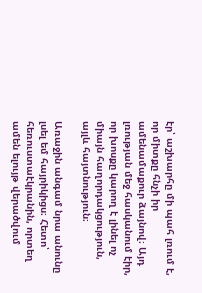էր՝ աշխարհը մի պահ լռում է, որ միտքը հնչի իր ամենամաքուր ձայնով։ Այդ լռության մեջ հասկանում էիր, որ խոսքը կարող է լինել ոչ միայն հաղորդակցություն, այլև հայտնություն։

Առաջին անգամ նրա անունը լսել եմ հայրիկիցս։ Հետո՝ հեռուստաէկրանին, որտեղ ամեն ելույթ վերածվում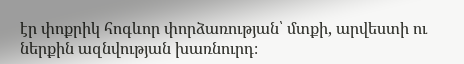էր փոքրիկ հոգևոր փորձառության՝ մտքի, արվեստի ու ներքին ազնվության խառնուրդ։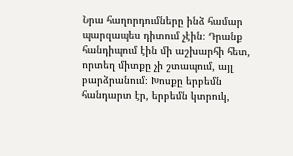Նրա հաղորդումները ինձ համար պարզապես դիտում չէին։ Դրանք հանդիպում էին մի աշխարհի հետ, որտեղ միտքը չի շտապում, այլ բարձրանում։ Խոսքը երբեմն հանդարտ էր, երբեմն կտրուկ,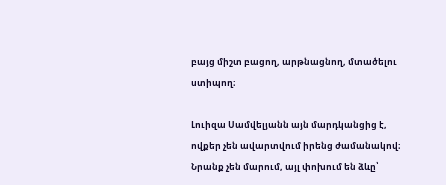բայց միշտ բացող, արթնացնող, մտածելու ստիպող։

Լուիզա Սամվելյանն այն մարդկանցից է, ովքեր չեն ավարտվում իրենց ժամանակով։ Նրանք չեն մարում, այլ փոխում են ձևը՝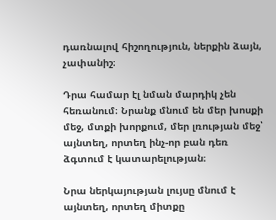դառնալով հիշողություն, ներքին ձայն, չափանիշ։

Դրա համար էլ նման մարդիկ չեն հեռանում։ Նրանք մնում են մեր խոսքի մեջ, մտքի խորքում, մեր լռության մեջ՝ այնտեղ, որտեղ ինչ-որ բան դեռ ձգտում է կատարելության։

Նրա ներկայության լույսը մնում է այնտեղ, որտեղ միտքը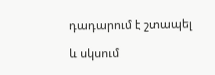դադարում է շտապել

և սկսում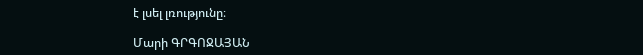է լսել լռությունը։

Մարի ԳՐԳՈՋԱՅԱՆ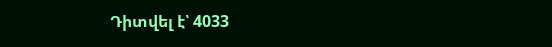Դիտվել է՝ 4033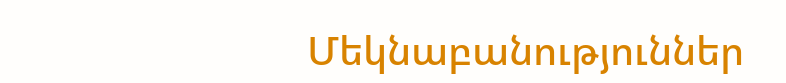Մեկնաբանություններ